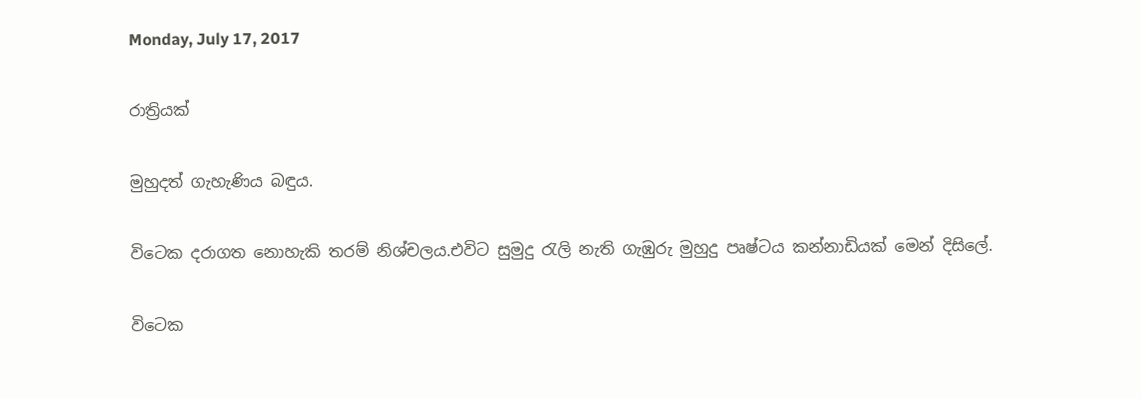Monday, July 17, 2017

රාත්‍රියක්

මුහුදත් ගැහැණිය බඳුය.

විටෙක දරාගත නොහැකි තරම් නිශ්චලය.එවිට සුමුදු රැලි නැති ගැඹුරු මුහුදු පෘෂ්ටය කන්නාඩියක් මෙන් දිසිලේ.

විටෙක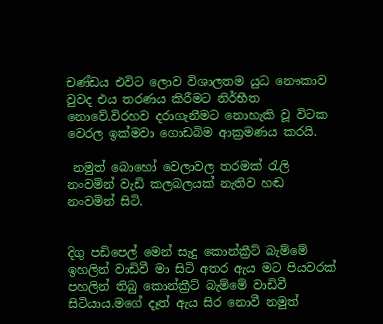චණ්ඩය එවිට ලොව විශාලතම යුධ නෞකාව වුවද එය තරණය කිරීමට නිර්භීත නොවේ.විරහව දරාගැනීමට නොහැකි වූ විටක වෙරල ඉක්මවා ගොඩබිම ආක්‍රමණය කරයි.

 නමුත් බොහෝ වෙලාවල තරමක් රැලි නංවමින් වැඩි කලබලයක් නැතිව හඬ නංවමින් සිටි.


දිගු පඩිපෙල් මෙන් සැදු කොන්ක්‍රීට් බැම්මේ ඉහලින් වාඩිවී මා සිටි අතර ඇය මට පියවරක් පහලින් තිබු කොන්ක්‍රීට් බැම්මේ වාඩිවී සිටියාය.මගේ දෑත් ඇය සිර නොවී නමුත්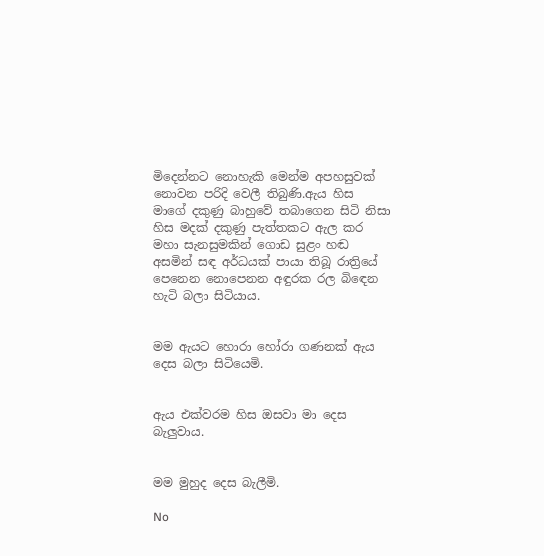මිදෙන්නට නොහැකි මෙන්ම අපහසුවක් නොවන පරිදි වෙලී තිබුණි.ඇය හිස මාගේ දකුණු බාහුවේ තබාගෙන සිටි නිසා හිස මදක් දකුණු පැත්තකට ඇල කර මහා සැනසුමකින් ගොඩ සුළං හඬ අසමින් සඳ අර්ධයක් පායා තිබූ රාත්‍රියේ පෙනෙන නොපෙනන අඳුරක රල බිඳෙන හැටි බලා සිටියාය.


මම ඇයට හොරා හෝරා ගණනක් ඇය දෙස බලා සිටියෙමි.


ඇය එක්වරම හිස ඔසවා මා දෙස බැලුවාය.


මම මුහුද දෙස බැලීමි.

No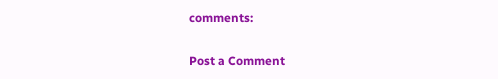comments:

Post a Comment